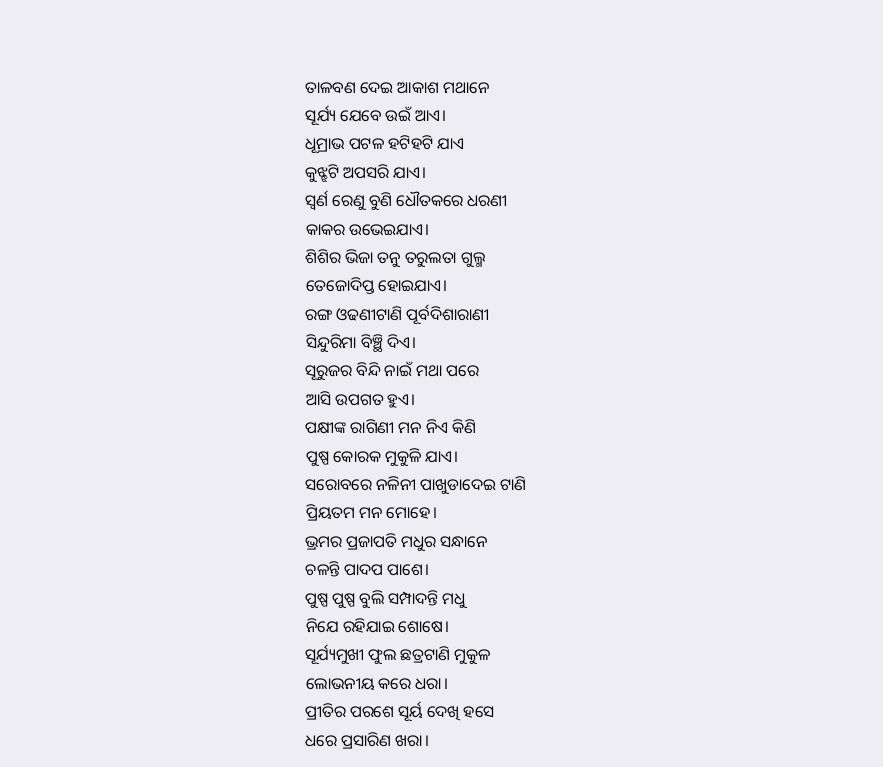ତାଳବଣ ଦେଇ ଆକାଶ ମଥାନେ
ସୂର୍ଯ୍ୟ ଯେବେ ଉଇଁ ଆଏ।
ଧୂମ୍ରାଭ ପଟଳ ହଟିହଟି ଯାଏ
କୁଝ୍ଝଟି ଅପସରି ଯାଏ।
ସ୍ବର୍ଣ ରେଣୁ ବୁଣି ଧୌତକରେ ଧରଣୀ
କାକର ଉଭେଇଯାଏ।
ଶିଶିର ଭିଜା ତନୁ ତରୁଲତା ଗୁଲ୍ମ
ତେଜୋଦିପ୍ତ ହୋଇଯାଏ।
ରଙ୍ଗ ଓଢଣୀଟାଣି ପୂର୍ବଦିଶାରାଣୀ
ସିନ୍ଦୁରିମା ବିଞ୍ଛି ଦିଏ।
ସୂରୁଜର ବିନ୍ଦି ନାଇଁ ମଥା ପରେ
ଆସି ଉପଗତ ହୁଏ।
ପକ୍ଷୀଙ୍କ ରାଗିଣୀ ମନ ନିଏ କିଣି
ପୁଷ୍ପ କୋରକ ମୁକୁଳି ଯାଏ।
ସରୋବରେ ନଳିନୀ ପାଖୁଡାଦେଇ ଟାଣି
ପ୍ରିୟତମ ମନ ମୋହେ।
ଭ୍ରମର ପ୍ରଜାପତି ମଧୁର ସନ୍ଧାନେ
ଚଳନ୍ତି ପାଦପ ପାଶେ।
ପୁଷ୍ପ ପୁଷ୍ପ ବୁଲି ସମ୍ପାଦନ୍ତି ମଧୁ
ନିଯେ ରହିଯାଇ ଶୋଷେ।
ସୂର୍ଯ୍ୟମୁଖୀ ଫୁଲ ଛତ୍ରଟାଣି ମୁକୁଳ
ଲୋଭନୀୟ କରେ ଧରା।
ପ୍ରୀତିର ପରଶେ ସୂର୍ୟ ଦେଖି ହସେ
ଧରେ ପ୍ରସାରିଣ ଖରା।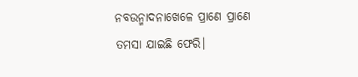ନବଉନ୍ମାଦନାଖେଳେ ପ୍ରାଣେ ପ୍ରାଣେ
ତମସା ଯାଇଛି ଫେରି।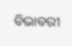ବିଭାବରୀ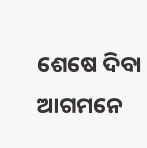ଶେଷେ ଦିବା ଆଗମନେ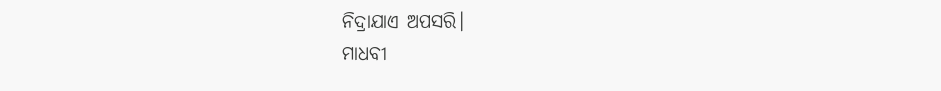ନିଦ୍ରାଯାଏ ଅପସରି।
ମାଧବୀ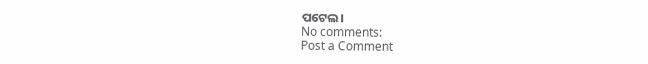ପଟେଲ।
No comments:
Post a Comment